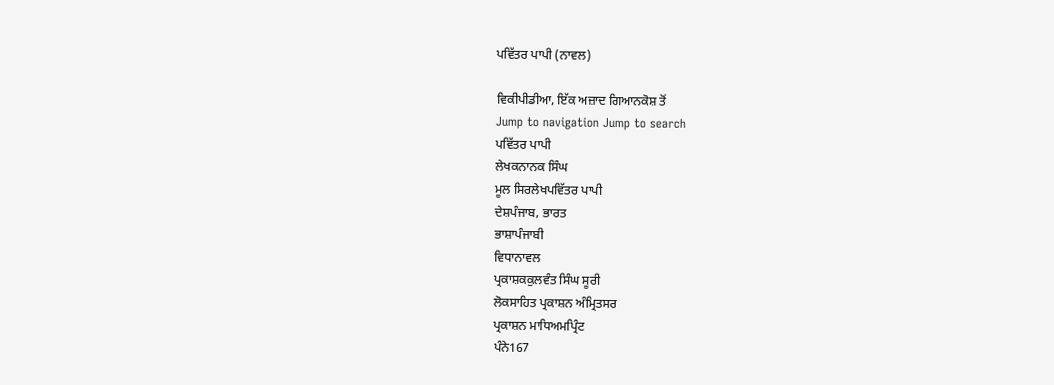ਪਵਿੱਤਰ ਪਾਪੀ (ਨਾਵਲ)

ਵਿਕੀਪੀਡੀਆ, ਇੱਕ ਅਜ਼ਾਦ ਗਿਆਨਕੋਸ਼ ਤੋਂ
Jump to navigation Jump to search
ਪਵਿੱਤਰ ਪਾਪੀ
ਲੇਖਕਨਾਨਕ ਸਿੰਘ
ਮੂਲ ਸਿਰਲੇਖਪਵਿੱਤਰ ਪਾਪੀ
ਦੇਸ਼ਪੰਜਾਬ, ਭਾਰਤ
ਭਾਸ਼ਾਪੰਜਾਬੀ
ਵਿਧਾਨਾਵਲ
ਪ੍ਰਕਾਸ਼ਕਕੁਲਵੰਤ ਸਿੰਘ ਸੂਰੀ
ਲੋਕਸਾਹਿਤ ਪ੍ਰਕਾਸ਼ਨ ਅੰਮ੍ਰਿਤਸਰ
ਪ੍ਰਕਾਸ਼ਨ ਮਾਧਿਅਮਪ੍ਰਿੰਟ
ਪੰਨੇ167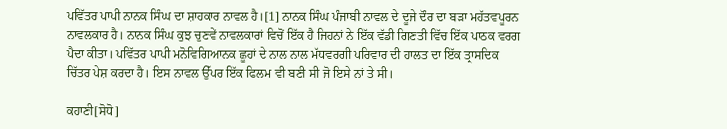ਪਵਿੱਤਰ ਪਾਪੀ ਨਾਨਕ ਸਿੰਘ ਦਾ ਸ਼ਾਹਕਾਰ ਨਾਵਲ ਹੈ।[1] ਨਾਨਕ ਸਿੰਘ ਪੰਜਾਬੀ ਨਾਵਲ ਦੇ ਦੂਜੇ ਦੌਰ ਦਾ ਬੜਾ ਮਹੱਤਵਪੂਰਨ ਨਾਵਲਕਾਰ ਹੈ। ਨਾਨਕ ਸਿੰਘ ਕੁਝ ਚੁਣਵੇਂ ਨਾਵਲਕਾਰਾਂ ਵਿਚੋਂ ਇੱਕ ਹੈ ਜਿਹਨਾਂ ਨੇ ਇੱਕ ਵੱਡੀ ਗਿਣਤੀ ਵਿੱਚ ਇੱਕ ਪਾਠਕ ਵਰਗ ਪੈਦਾ ਕੀਤਾ। ਪਵਿੱਤਰ ਪਾਪੀ ਮਨੋਵਿਗਿਆਨਕ ਛੂਹਾਂ ਦੇ ਨਾਲ ਨਾਲ ਮੱਧਵਰਗੀ ਪਰਿਵਾਰ ਦੀ ਹਾਲਤ ਦਾ ਇੱਕ ਤ੍ਰਾਸਦਿਕ ਚਿੱਤਰ ਪੇਸ਼ ਕਰਦਾ ਹੈ। ਇਸ ਨਾਵਲ ਉੱਪਰ ਇੱਕ ਫਿਲਮ ਵੀ ਬਣੀ ਸੀ ਜੋ ਇਸੇ ਨਾਂ ਤੇ ਸੀ।

ਕਹਾਣੀ[ਸੋਧੋ]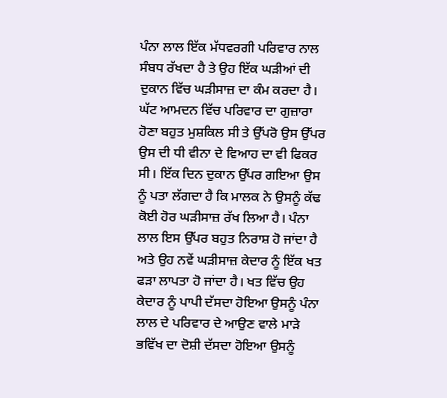ਪੰਨਾ ਲਾਲ ਇੱਕ ਮੱਧਵਰਗੀ ਪਰਿਵਾਰ ਨਾਲ ਸੰਬਧ ਰੱਖਦਾ ਹੈ ਤੇ ਉਹ ਇੱਕ ਘੜੀਆਂ ਦੀ ਦੁਕਾਨ ਵਿੱਚ ਘੜੀਸਾਜ਼ ਦਾ ਕੰਮ ਕਰਦਾ ਹੈ। ਘੱਟ ਆਮਦਨ ਵਿੱਚ ਪਰਿਵਾਰ ਦਾ ਗੁਜ਼ਾਰਾ ਹੋਣਾ ਬਹੁਤ ਮੁਸ਼ਕਿਲ ਸੀ ਤੇ ਉੱਪਰੋ ਉਸ ਉੱਪਰ ਉਸ ਦੀ ਧੀ ਵੀਨਾ ਦੇ ਵਿਆਹ ਦਾ ਵੀ ਫਿਕਰ ਸੀ। ਇੱਕ ਦਿਨ ਦੁਕਾਨ ਉੱਪਰ ਗਇਆ ਉਸ ਨੂੰ ਪਤਾ ਲੱਗਦਾ ਹੈ ਕਿ ਮਾਲਕ ਨੇ ਉਸਨੂੰ ਕੱਢ ਕੋਈ ਹੋਰ ਘੜੀਸਾਜ਼ ਰੱਖ ਲਿਆ ਹੈ। ਪੰਨਾ ਲਾਲ ਇਸ ਉੱਪਰ ਬਹੁਤ ਨਿਰਾਸ਼ ਹੋ ਜਾਂਦਾ ਹੈ ਅਤੇ ਉਹ ਨਵੇਂ ਘੜੀਸਾਜ਼ ਕੇਦਾਰ ਨੂੰ ਇੱਕ ਖਤ ਫੜਾ ਲਾਪਤਾ ਹੋ ਜਾਂਦਾ ਹੈ। ਖਤ ਵਿੱਚ ਉਹ ਕੇਦਾਰ ਨੂੰ ਪਾਪੀ ਦੱਸਦਾ ਹੋਇਆ ਉਸਨੂੰ ਪੰਨਾ ਲਾਲ ਦੇ ਪਰਿਵਾਰ ਦੇ ਆਉਣ ਵਾਲੇ ਮਾੜੇ ਭਵਿੱਖ ਦਾ ਦੋਸ਼ੀ ਦੱਸਦਾ ਹੋਇਆ ਉਸਨੂੰ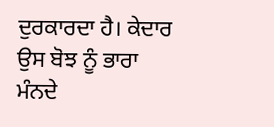ਦੁਰਕਾਰਦਾ ਹੈ। ਕੇਦਾਰ ਉਸ ਬੋਝ ਨੂੰ ਭਾਰਾ ਮੰਨਦੇ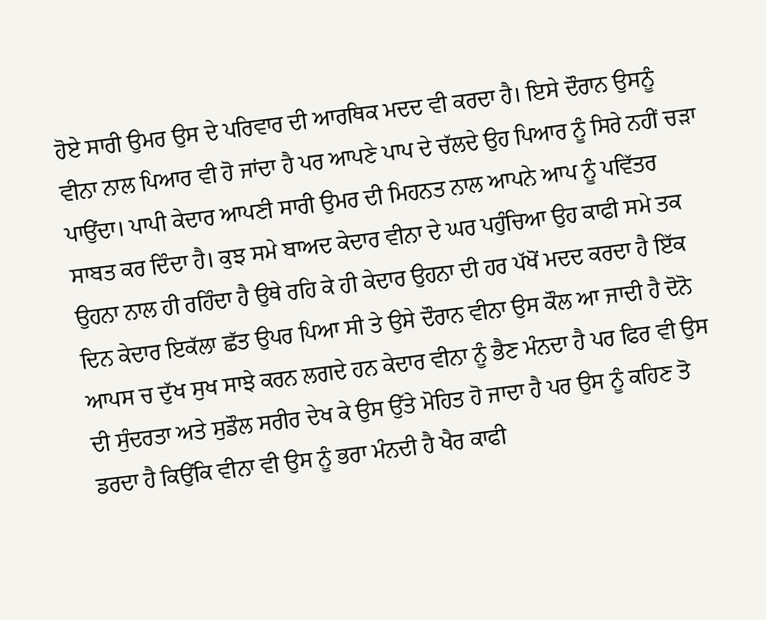ਹੋਏ ਸਾਰੀ ਉਮਰ ਉਸ ਦੇ ਪਰਿਵਾਰ ਦੀ ਆਰਥਿਕ ਮਦਦ ਵੀ ਕਰਦਾ ਹੈ। ਇਸੇ ਦੌਰਾਨ ਉਸਨੂੰ ਵੀਨਾ ਨਾਲ ਪਿਆਰ ਵੀ ਹੋ ਜਾਂਦਾ ਹੈ ਪਰ ਆਪਣੇ ਪਾਪ ਦੇ ਚੱਲਦੇ ਉਹ ਪਿਆਰ ਨੂੰ ਸਿਰੇ ਨਹੀਂ ਚੜਾ ਪਾਉਂਦਾ। ਪਾਪੀ ਕੇਦਾਰ ਆਪਣੀ ਸਾਰੀ ਉਮਰ ਦੀ ਮਿਹਨਤ ਨਾਲ ਆਪਨੇ ਆਪ ਨੂੰ ਪਵਿੱਤਰ ਸਾਬਤ ਕਰ ਦਿੰਦਾ ਹੈ। ਕੁਝ ਸਮੇ ਬਾਅਦ ਕੇਦਾਰ ਵੀਨਾ ਦੇ ਘਰ ਪਹੁੰਚਿਆ ਉਹ ਕਾਫੀ ਸਮੇ ਤਕ ਉਹਨਾ ਨਾਲ ਹੀ ਰਹਿੰਦਾ ਹੈ ਉਥੇ ਰਹਿ ਕੇ ਹੀ ਕੇਦਾਰ ਉਹਨਾ ਦੀ ਹਰ ਪੱਖੋਂ ਮਦਦ ਕਰਦਾ ਹੈ ਇੱਕ ਦਿਨ ਕੇਦਾਰ ਇਕੱਲਾ ਛੱਤ ਉਪਰ ਪਿਆ ਸੀ ਤੇ ਉਸੇ ਦੌਰਾਨ ਵੀਨਾ ਉਸ ਕੌਲ ਆ ਜਾਦੀ ਹੈ ਦੋਨੋ ਆਪਸ ਚ ਦੁੱਖ ਸੁਖ ਸਾਝੇ ਕਰਨ ਲਗਦੇ ਹਨ ਕੇਦਾਰ ਵੀਨਾ ਨੂੰ ਭੈਣ ਮੰਨਦਾ ਹੈ ਪਰ ਫਿਰ ਵੀ ਉਸ ਦੀ ਸੁੰਦਰਤਾ ਅਤੇ ਸੁਡੌਲ ਸਰੀਰ ਦੇਖ ਕੇ ਉਸ ਉੱਤੇ ਮੋਹਿਤ ਹੋ ਜਾਦਾ ਹੈ ਪਰ ਉਸ ਨੂੰ ਕਹਿਣ ਤੋ ਡਰਦਾ ਹੈ ਕਿਉਂਕਿ ਵੀਨਾ ਵੀ ਉਸ ਨੂੰ ਭਰਾ ਮੰਨਦੀ ਹੈ ਖੈਰ ਕਾਫੀ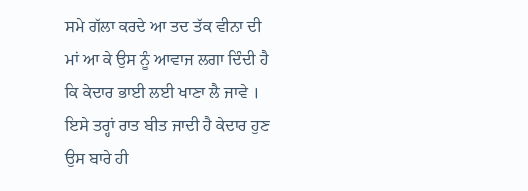ਸਮੇ ਗੱਲਾ ਕਰਦੇ ਆ ਤਦ ਤੱਕ ਵੀਨਾ ਦੀ ਮਾਂ ਆ ਕੇ ਉਸ ਨੂੰ ਆਵਾਜ ਲਗਾ ਦਿੰਦੀ ਹੈ ਕਿ ਕੇਦਾਰ ਭਾਈ ਲਈ ਖਾਣਾ ਲੈ ਜਾਵੇ । ਇਸੇ ਤਰ੍ਹਾਂ ਰਾਤ ਬੀਤ ਜਾਦੀ ਹੈ ਕੇਦਾਰ ਹੁਣ ਉਸ ਬਾਰੇ ਹੀ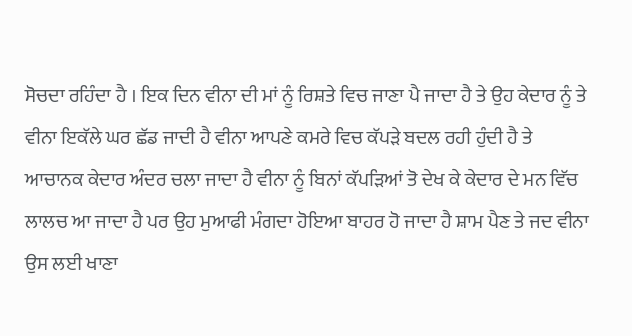ਸੋਚਦਾ ਰਹਿੰਦਾ ਹੈ । ਇਕ ਦਿਨ ਵੀਨਾ ਦੀ ਮਾਂ ਨੂੰ ਰਿਸ਼ਤੇ ਵਿਚ ਜਾਣਾ ਪੈ ਜਾਦਾ ਹੈ ਤੇ ਉਹ ਕੇਦਾਰ ਨੂੰ ਤੇ ਵੀਨਾ ਇਕੱਲੇ ਘਰ ਛੱਡ ਜਾਦੀ ਹੈ ਵੀਨਾ ਆਪਣੇ ਕਮਰੇ ਵਿਚ ਕੱਪੜੇ ਬਦਲ ਰਹੀ ਹੁੰਦੀ ਹੈ ਤੇ ਆਚਾਨਕ ਕੇਦਾਰ ਅੰਦਰ ਚਲਾ ਜਾਦਾ ਹੈ ਵੀਨਾ ਨੂੰ ਬਿਨਾਂ ਕੱਪੜਿਆਂ ਤੋ ਦੇਖ ਕੇ ਕੇਦਾਰ ਦੇ ਮਨ ਵਿੱਚ ਲਾਲਚ ਆ ਜਾਦਾ ਹੈ ਪਰ ਉਹ ਮੁਆਫੀ ਮੰਗਦਾ ਹੋਇਆ ਬਾਹਰ ਹੋ ਜਾਦਾ ਹੈ ਸ਼ਾਮ ਪੈਣ ਤੇ ਜਦ ਵੀਨਾ ਉਸ ਲਈ ਖਾਣਾ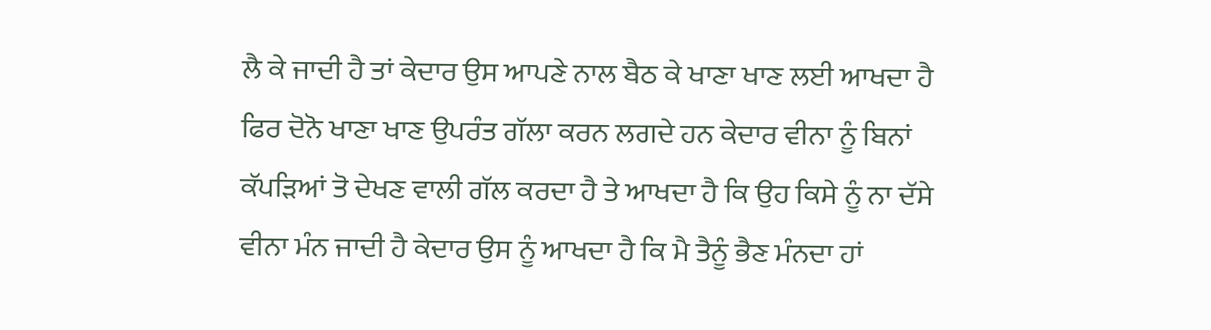ਲੈ ਕੇ ਜਾਦੀ ਹੈ ਤਾਂ ਕੇਦਾਰ ਉਸ ਆਪਣੇ ਨਾਲ ਬੈਠ ਕੇ ਖਾਣਾ ਖਾਣ ਲਈ ਆਖਦਾ ਹੈ ਫਿਰ ਦੋਨੋ ਖਾਣਾ ਖਾਣ ਉਪਰੰਤ ਗੱਲਾ ਕਰਨ ਲਗਦੇ ਹਨ ਕੇਦਾਰ ਵੀਨਾ ਨੂੰ ਬਿਨਾਂ ਕੱਪੜਿਆਂ ਤੋ ਦੇਖਣ ਵਾਲੀ ਗੱਲ ਕਰਦਾ ਹੈ ਤੇ ਆਖਦਾ ਹੈ ਕਿ ਉਹ ਕਿਸੇ ਨੂੰ ਨਾ ਦੱਸੇ ਵੀਨਾ ਮੰਨ ਜਾਦੀ ਹੈ ਕੇਦਾਰ ਉਸ ਨੂੰ ਆਖਦਾ ਹੈ ਕਿ ਮੈ ਤੈਨੂੰ ਭੈਣ ਮੰਨਦਾ ਹਾਂ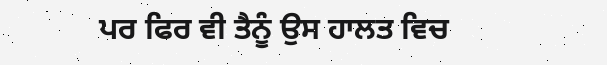ਪਰ ਫਿਰ ਵੀ ਤੈਨੂੰ ਉਸ ਹਾਲਤ ਵਿਚ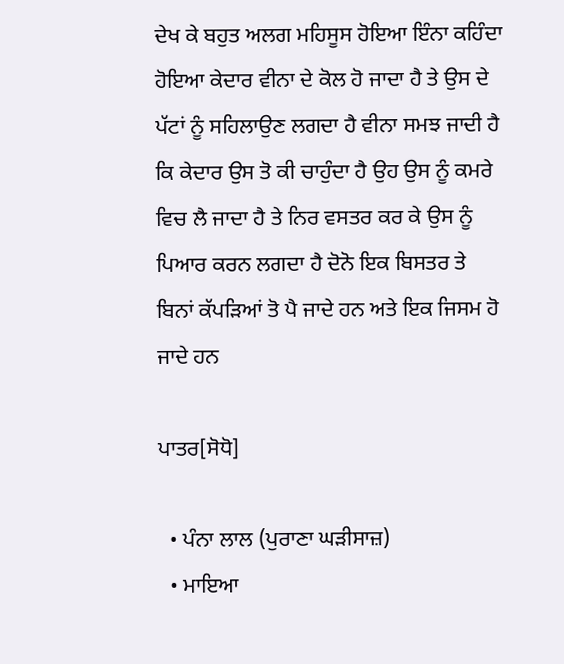ਦੇਖ ਕੇ ਬਹੁਤ ਅਲਗ ਮਹਿਸੂਸ ਹੋਇਆ ਇੰਨਾ ਕਹਿੰਦਾ ਹੋਇਆ ਕੇਦਾਰ ਵੀਨਾ ਦੇ ਕੋਲ ਹੋ ਜਾਦਾ ਹੈ ਤੇ ਉਸ ਦੇ ਪੱਟਾਂ ਨੂੰ ਸਹਿਲਾਉਣ ਲਗਦਾ ਹੈ ਵੀਨਾ ਸਮਝ ਜਾਦੀ ਹੈ ਕਿ ਕੇਦਾਰ ਉਸ ਤੋ ਕੀ ਚਾਹੁੰਦਾ ਹੈ ਉਹ ਉਸ ਨੂੰ ਕਮਰੇ ਵਿਚ ਲੈ ਜਾਦਾ ਹੈ ਤੇ ਨਿਰ ਵਸਤਰ ਕਰ ਕੇ ਉਸ ਨੂੰ ਪਿਆਰ ਕਰਨ ਲਗਦਾ ਹੈ ਦੋਨੋ ਇਕ ਬਿਸਤਰ ਤੇ ਬਿਨਾਂ ਕੱਪੜਿਆਂ ਤੋ ਪੈ ਜਾਦੇ ਹਨ ਅਤੇ ਇਕ ਜਿਸਮ ਹੋ ਜਾਦੇ ਹਨ

ਪਾਤਰ[ਸੋਧੋ]

  • ਪੰਨਾ ਲਾਲ (ਪੁਰਾਣਾ ਘੜੀਸਾਜ਼)
  • ਮਾਇਆ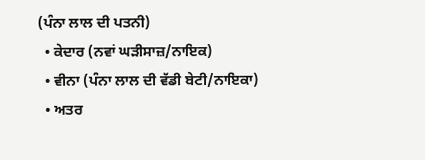(ਪੰਨਾ ਲਾਲ ਦੀ ਪਤਨੀ)
  • ਕੇਦਾਰ (ਨਵਾਂ ਘੜੀਸਾਜ਼/ਨਾਇਕ)
  • ਵੀਨਾ (ਪੰਨਾ ਲਾਲ ਦੀ ਵੱਡੀ ਬੇਟੀ/ਨਾਇਕਾ)
  • ਅਤਰ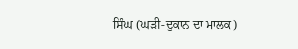ਸਿੰਘ (ਘੜੀ-ਦੁਕਾਨ ਦਾ ਮਾਲਕ)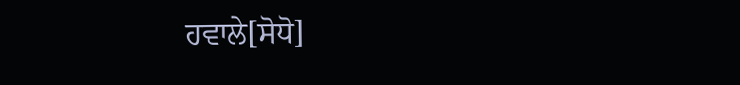ਹਵਾਲੇ[ਸੋਧੋ]